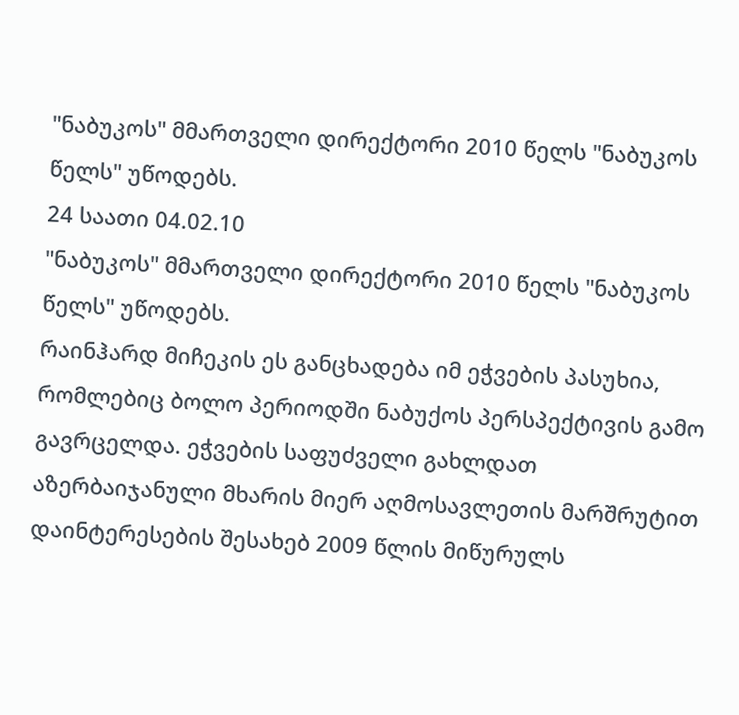"ნაბუკოს" მმართველი დირექტორი 2010 წელს "ნაბუკოს წელს" უწოდებს.
24 საათი 04.02.10
"ნაბუკოს" მმართველი დირექტორი 2010 წელს "ნაბუკოს წელს" უწოდებს.
რაინჰარდ მიჩეკის ეს განცხადება იმ ეჭვების პასუხია, რომლებიც ბოლო პერიოდში ნაბუქოს პერსპექტივის გამო გავრცელდა. ეჭვების საფუძველი გახლდათ აზერბაიჯანული მხარის მიერ აღმოსავლეთის მარშრუტით დაინტერესების შესახებ 2009 წლის მიწურულს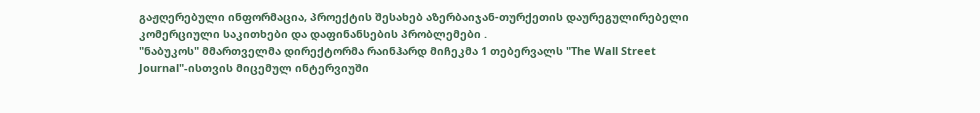გაჟღერებული ინფორმაცია, პროექტის შესახებ აზერბაიჯან-თურქეთის დაურეგულირებელი კომერციული საკითხები და დაფინანსების პრობლემები .
"ნაბუკოს" მმართველმა დირექტორმა რაინჰარდ მიჩეკმა 1 თებერვალს "The Wall Street Journal"-ისთვის მიცემულ ინტერვიუში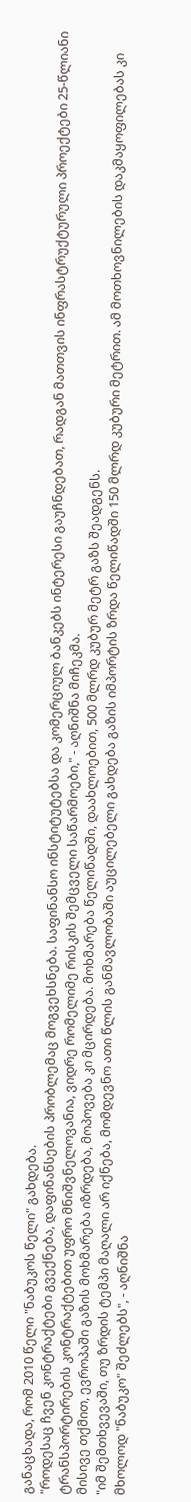განაცხადა, რომ 2010 წელი "ნაბუკოს წელი" გახდება.
"როდესაც ჩვენ კონტრაქტები გვექნება, დაფინანსების პრობლემაც მოგვეხსნება. საფინანსო ინსტიტუტებსა და კომერციულ ბანკებს ინტერესი გაუჩნდებათ, რადგან მათთვის ინფრასტრუქტურული პროექტები 25-წლიანი ტრანსპორტირების კონტრაქტებით უფრო მნიშვნელოვანია, ვიდრე რომელიმე რისკის შემცველი საწარმოები," - აღნიშნა მიჩეკმა.
მისივე თქმით, ევროპაში გაზის მოხმარება იზრდება, მოპოვება კი მცირდება. მოხმარება წელიწადში, დაახლოებით, 500 მლრდ კუბურ მეტრ გაზს შეადგენს.
"იმ შემთხვევაში, თუ ზრდის ტემპი მაღალი არ იქნება, მომდევნო ათი წლის განმავლობაში აუცილებელი გახდება გაზის იმპორტის ზრდა წელიწადში 150 მლრდ კუბური მეტრით. ამ მოთხოვნილების დაკმაყოფილებას კი მხოლოდ "ნაბუკო" შეძლებს", - აღნიშნა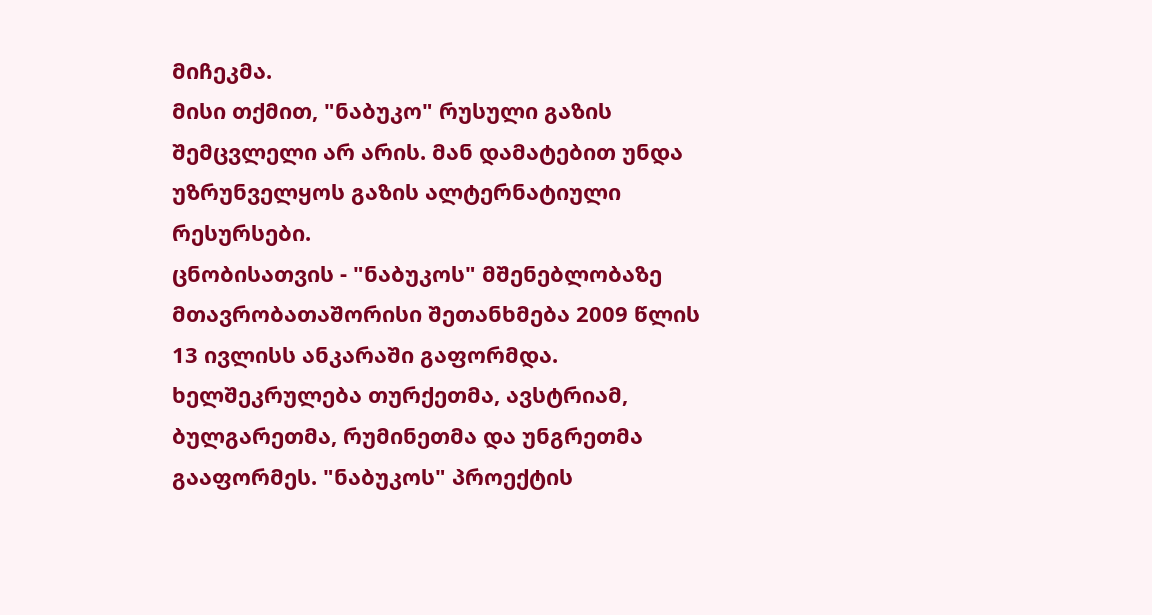მიჩეკმა.
მისი თქმით, "ნაბუკო" რუსული გაზის შემცვლელი არ არის. მან დამატებით უნდა უზრუნველყოს გაზის ალტერნატიული რესურსები.
ცნობისათვის - "ნაბუკოს" მშენებლობაზე მთავრობათაშორისი შეთანხმება 2009 წლის 13 ივლისს ანკარაში გაფორმდა. ხელშეკრულება თურქეთმა, ავსტრიამ, ბულგარეთმა, რუმინეთმა და უნგრეთმა გააფორმეს. "ნაბუკოს" პროექტის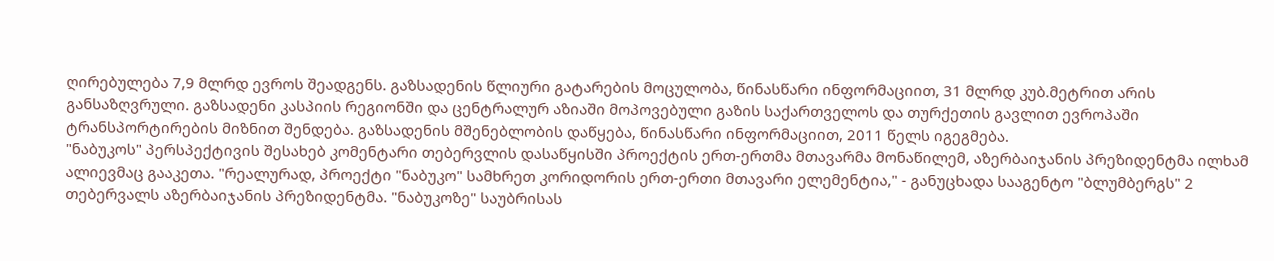ღირებულება 7,9 მლრდ ევროს შეადგენს. გაზსადენის წლიური გატარების მოცულობა, წინასწარი ინფორმაციით, 31 მლრდ კუბ.მეტრით არის განსაზღვრული. გაზსადენი კასპიის რეგიონში და ცენტრალურ აზიაში მოპოვებული გაზის საქართველოს და თურქეთის გავლით ევროპაში ტრანსპორტირების მიზნით შენდება. გაზსადენის მშენებლობის დაწყება, წინასწარი ინფორმაციით, 2011 წელს იგეგმება.
"ნაბუკოს" პერსპექტივის შესახებ კომენტარი თებერვლის დასაწყისში პროექტის ერთ-ერთმა მთავარმა მონაწილემ, აზერბაიჯანის პრეზიდენტმა ილხამ ალიევმაც გააკეთა. "რეალურად, პროექტი "ნაბუკო" სამხრეთ კორიდორის ერთ-ერთი მთავარი ელემენტია," - განუცხადა სააგენტო "ბლუმბერგს" 2 თებერვალს აზერბაიჯანის პრეზიდენტმა. "ნაბუკოზე" საუბრისას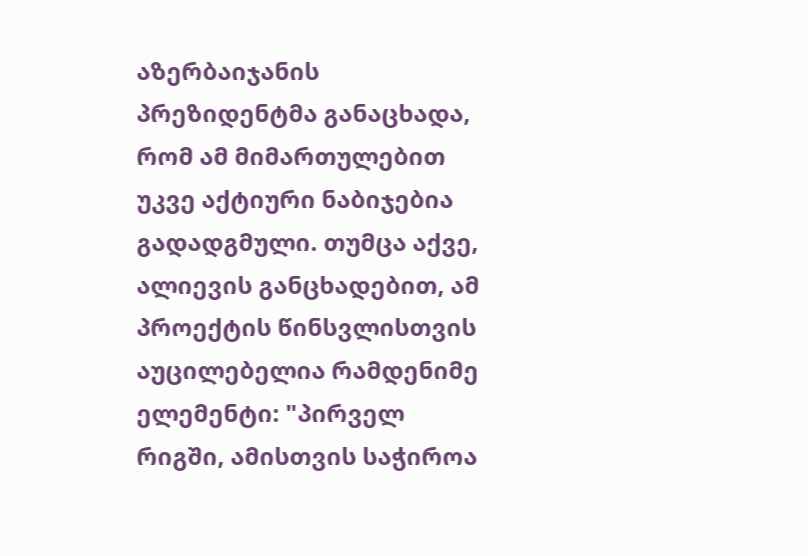აზერბაიჯანის პრეზიდენტმა განაცხადა, რომ ამ მიმართულებით უკვე აქტიური ნაბიჯებია გადადგმული. თუმცა აქვე, ალიევის განცხადებით, ამ პროექტის წინსვლისთვის აუცილებელია რამდენიმე ელემენტი: "პირველ რიგში, ამისთვის საჭიროა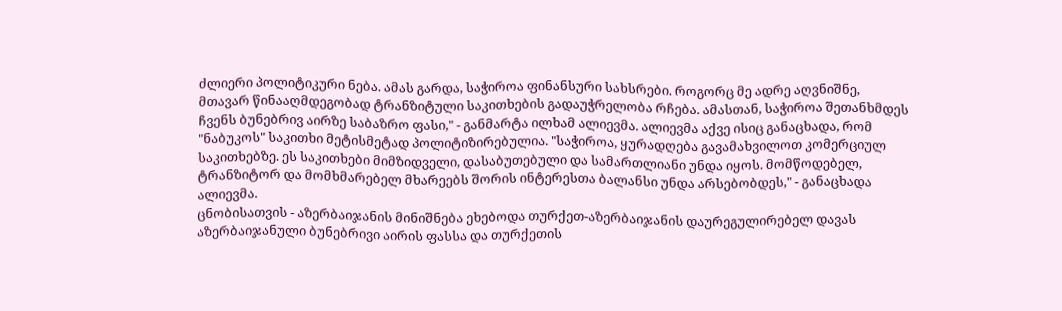ძლიერი პოლიტიკური ნება. ამას გარდა, საჭიროა ფინანსური სახსრები. როგორც მე ადრე აღვნიშნე, მთავარ წინააღმდეგობად ტრანზიტული საკითხების გადაუჭრელობა რჩება. ამასთან, საჭიროა შეთანხმდეს ჩვენს ბუნებრივ აირზე საბაზრო ფასი," - განმარტა ილხამ ალიევმა. ალიევმა აქვე ისიც განაცხადა, რომ "ნაბუკოს" საკითხი მეტისმეტად პოლიტიზირებულია. "საჭიროა, ყურადღება გავამახვილოთ კომერციულ საკითხებზე. ეს საკითხები მიმზიდველი, დასაბუთებული და სამართლიანი უნდა იყოს. მომწოდებელ, ტრანზიტორ და მომხმარებელ მხარეებს შორის ინტერესთა ბალანსი უნდა არსებობდეს," - განაცხადა ალიევმა.
ცნობისათვის - აზერბაიჯანის მინიშნება ეხებოდა თურქეთ-აზერბაიჯანის დაურეგულირებელ დავას აზერბაიჯანული ბუნებრივი აირის ფასსა და თურქეთის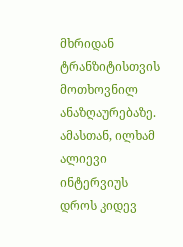მხრიდან ტრანზიტისთვის მოთხოვნილ ანაზღაურებაზე.
ამასთან, ილხამ ალიევი ინტერვიუს დროს კიდევ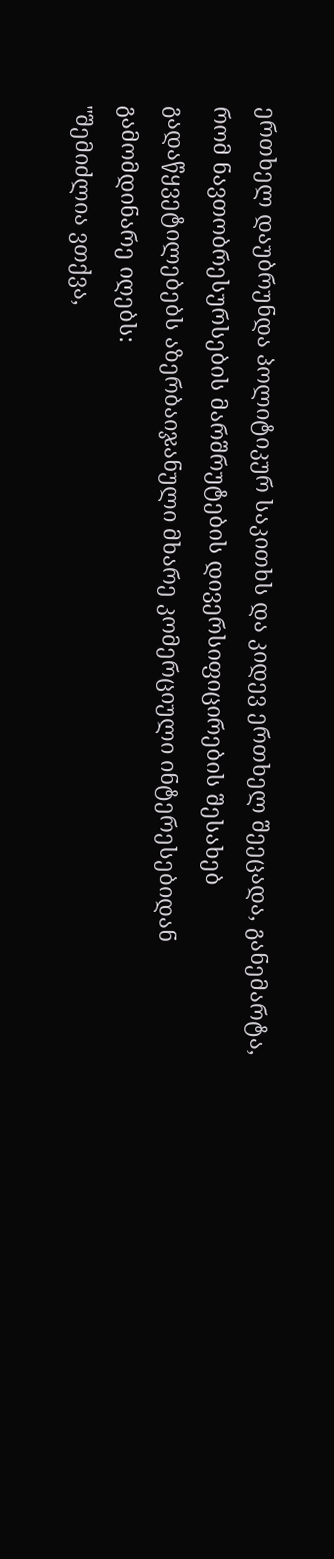ერთხელ დაუბრუნდა პოლიტიკურ საკითხს და კიდევ ერთხელ შეეცადა, განემარტა, რომ ნავთობრესურსების მარშრუტების დივერსიფიცირების შესახებ გადაწყვეტილებებს აზერბაიჯანული მხარე კომერციული ინტერესებიდან გამომდინარე იღებს:
"შემიძლია ვთქვა,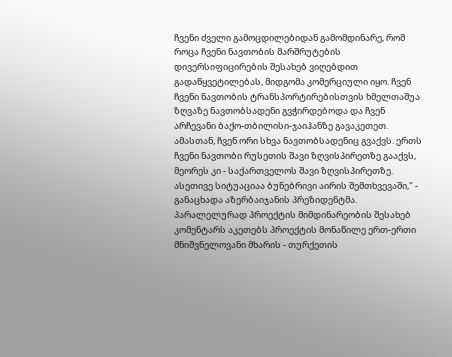ჩვენი ძველი გამოცდილებიდან გამომდინარე, რომ როცა ჩვენი ნავთობის მარშრუტების დივერსიფიცირების შესახებ ვიღებდით გადაწყვეტილებას, მიდგომა კომერციული იყო. ჩვენ ჩვენი ნავთობის ტრანსპორტირებისთვის ხმელთაშუა ზღვაზე ნავთობსადენი გვჭირდებოდა და ჩვენ არჩევანი ბაქო-თბილისი-ჯაიჰანზე გავაკეთეთ. ამასთან, ჩვენ ორი სხვა ნავთობსადენიც გვაქვს. ერთს ჩვენი ნავთობი რუსეთის შავი ზღვისპირეთზე გააქვს, მეორეს კი - საქართველოს შავი ზღვისპირეთზე. ასეთივე სიტუაციაა ბუნებრივი აირის შემთხვევაში," - განაცხადა აზერბაიჯანის პრეზიდენტმა.
პარალელურად პროექტის მიმდინარეობის შესახებ კომენტარს აკეთებს პროექტის მონაწილე ერთ-ერთი მნიშვნელოვანი მხარის - თურქეთის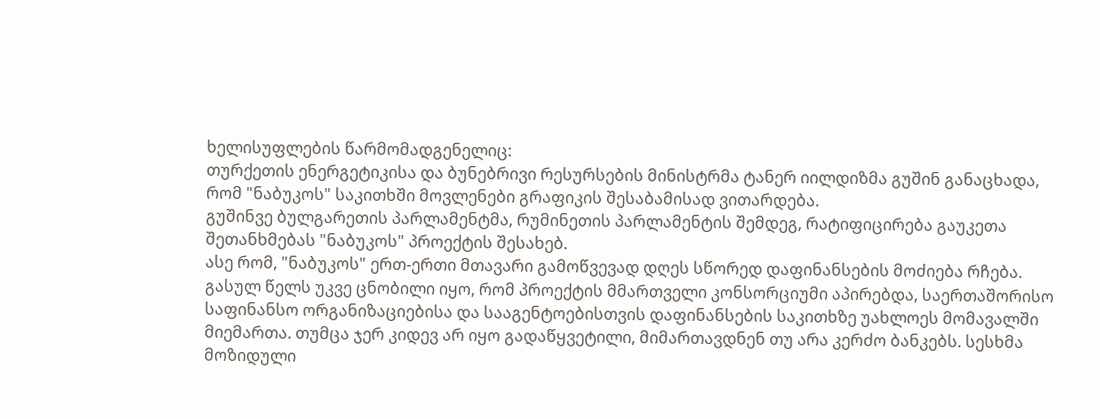ხელისუფლების წარმომადგენელიც:
თურქეთის ენერგეტიკისა და ბუნებრივი რესურსების მინისტრმა ტანერ იილდიზმა გუშინ განაცხადა, რომ "ნაბუკოს" საკითხში მოვლენები გრაფიკის შესაბამისად ვითარდება.
გუშინვე ბულგარეთის პარლამენტმა, რუმინეთის პარლამენტის შემდეგ, რატიფიცირება გაუკეთა შეთანხმებას "ნაბუკოს" პროექტის შესახებ.
ასე რომ, "ნაბუკოს" ერთ-ერთი მთავარი გამოწვევად დღეს სწორედ დაფინანსების მოძიება რჩება. გასულ წელს უკვე ცნობილი იყო, რომ პროექტის მმართველი კონსორციუმი აპირებდა, საერთაშორისო საფინანსო ორგანიზაციებისა და სააგენტოებისთვის დაფინანსების საკითხზე უახლოეს მომავალში მიემართა. თუმცა ჯერ კიდევ არ იყო გადაწყვეტილი, მიმართავდნენ თუ არა კერძო ბანკებს. სესხმა მოზიდული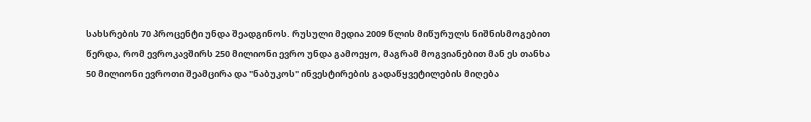სახსრების 70 პროცენტი უნდა შეადგინოს. რუსული მედია 2009 წლის მიწურულს ნიშნისმოგებით წერდა, რომ ევროკავშირს 250 მილიონი ევრო უნდა გამოეყო, მაგრამ მოგვიანებით მან ეს თანხა 50 მილიონი ევროთი შეამცირა და "ნაბუკოს" ინვესტირების გადაწყვეტილების მიღება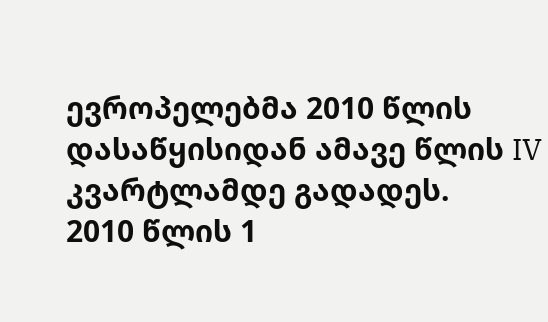ევროპელებმა 2010 წლის დასაწყისიდან ამავე წლის IV კვარტლამდე გადადეს.
2010 წლის 1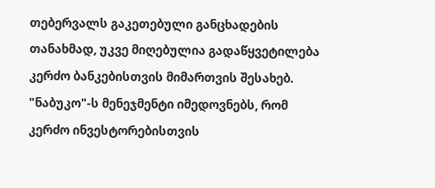თებერვალს გაკეთებული განცხადების თანახმად, უკვე მიღებულია გადაწყვეტილება კერძო ბანკებისთვის მიმართვის შესახებ. "ნაბუკო"-ს მენეჯმენტი იმედოვნებს, რომ კერძო ინვესტორებისთვის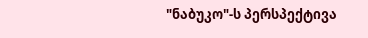"ნაბუკო"-ს პერსპექტივა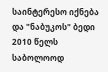საინტერესო იქნება და "ნაბუკოს" ბედი 2010 წელს საბოლოოდ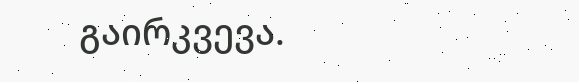გაირკვევა.